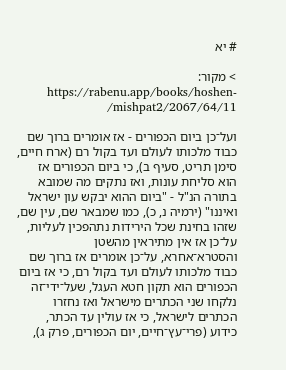# יא

> מקור: https://rabenu.app/books/hoshen-mishpat2/2067/64/11/

ועל־כן ביום הכפורים - אז אומרים ברוך שם כבוד מלכותו לעולם ועד בקול רם (ארח חיים, סימן תריט, סעיף ב), כי ביום הכפורים אז הוא סליחת עונות, ואז נתקים מה שמובא בתורה הנ"ל - "ביום ההוא יבקש עון ישראל ואיננו" (ירמיה נ, כ), כמו שמבאר שם, עין שם, שזהו בחינת שכל הירידות נתהפכין לעליות, על־כן אז אין מתיראין מהשטן והסטרא־אחרא, על־כן אומרים אז ברוך שם כבוד מלכותו לעולם ועד בקול רם, כי אז ביום הכפורים הוא תקון חטא העגל, שעל־ידי־זה נלקחו שני הכתרים מישראל ואז נחזרו הכתרים לישראל, כי אז עולין עד הכתר, כידוע (פרי־עץ־חיים, יום הכפורים, פרק ג),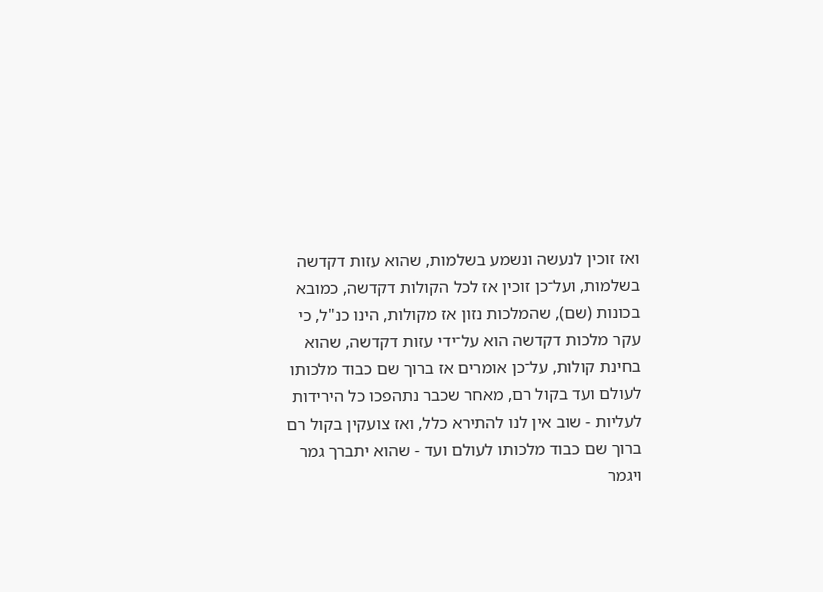ואז זוכין לנעשה ונשמע בשלמות, שהוא עזות דקדשה בשלמות, ועל־כן זוכין אז לכל הקולות דקדשה, כמובא בכונות (שם), שהמלכות נזון אז מקולות, הינו כנ"ל, כי עקר מלכות דקדשה הוא על־ידי עזות דקדשה, שהוא בחינת קולות, על־כן אומרים אז ברוך שם כבוד מלכותו לעולם ועד בקול רם, מאחר שכבר נתהפכו כל הירידות לעליות - שוב אין לנו להתירא כלל, ואז צועקין בקול רם ברוך שם כבוד מלכותו לעולם ועד - שהוא יתברך גמר ויגמר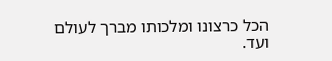הכל כרצונו ומלכותו מברך לעולם ועד.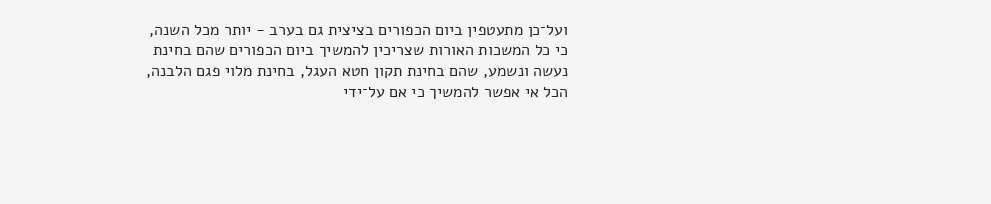ועל־כן מתעטפין ביום הכפורים בציצית גם בערב - יותר מכל השנה, כי כל המשכות האורות שצריכין להמשיך ביום הכפורים שהם בחינת נעשה ונשמע, שהם בחינת תקון חטא העגל, בחינת מלוי פגם הלבנה, הכל אי אפשר להמשיך כי אם על־ידי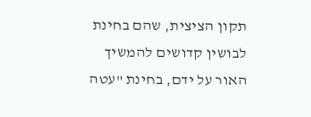תקון הציצית, שהם בחינת לבושין קדושים להמשיך האור על ידם, בחינת "עטה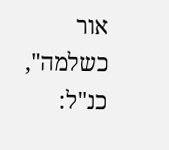אור כשלמה", כנ"ל: